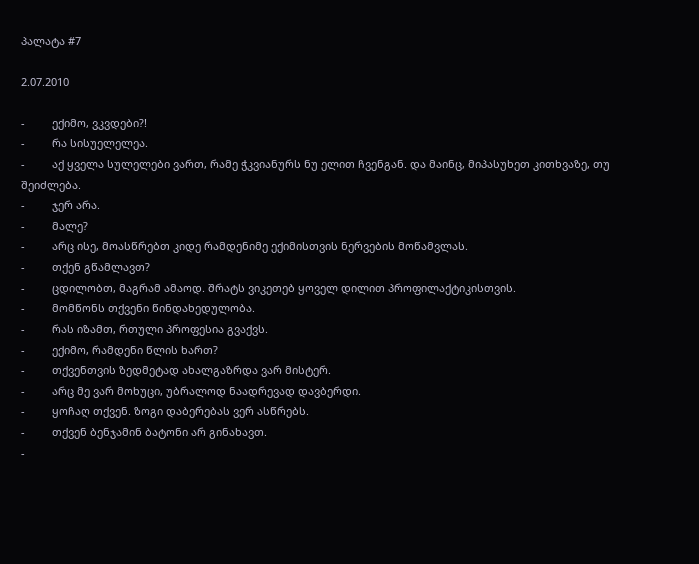პალატა #7

2.07.2010

-         ექიმო, ვკვდები?!
-         რა სისუელელეა.
-         აქ ყველა სულელები ვართ, რამე ჭკვიანურს ნუ ელით ჩვენგან. და მაინც, მიპასუხეთ კითხვაზე, თუ შეიძლება.
-         ჯერ არა.
-         მალე?
-         არც ისე, მოასწრებთ კიდე რამდენიმე ექიმისთვის ნერვების მოწამვლას.
-         თქენ გწამლავთ?
-         ცდილობთ, მაგრამ ამაოდ. შრატს ვიკეთებ ყოველ დილით პროფილაქტიკისთვის.
-         მომწონს თქვენი წინდახედულობა.
-         რას იზამთ, რთული პროფესია გვაქვს.
-         ექიმო, რამდენი წლის ხართ?
-         თქვენთვის ზედმეტად ახალგაზრდა ვარ მისტერ.
-         არც მე ვარ მოხუცი, უბრალოდ ნაადრევად დავბერდი.
-         ყოჩაღ თქვენ. ზოგი დაბერებას ვერ ასწრებს.
-         თქვენ ბენჯამინ ბატონი არ გინახავთ.
-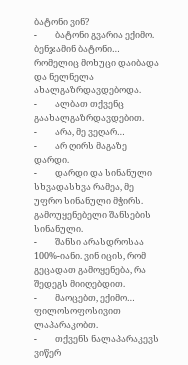ბატონი ვინ?
-         ბატონი გვარია ექიმო. ბენჯამინ ბატონი… რომელიც მოხუცი დაიბადა და ნელნელა ახალგაზრდავდებოდა.
-         ალბათ თქვენც გაახალგაზრდავდებით.
-         არა, მე ვეღარ…
-         არ ღირს მაგაზე დარდი.
-         დარდი და სინანული სხვადასხვა რამეა, მე უფრო სინანული მჭირს. გამოუყენებელი შანსების სინანული.
-         შანსი არასდროსაა 100%-იანი. ვინ იცის, რომ გეცადათ გამოყენება, რა შედეგს მიიღებდით.
-         მაოცებთ, ექიმო… ფილოსოფოსივით ლაპარაკობთ.
-         თქვენს ნალაპარაკევს ვიწერ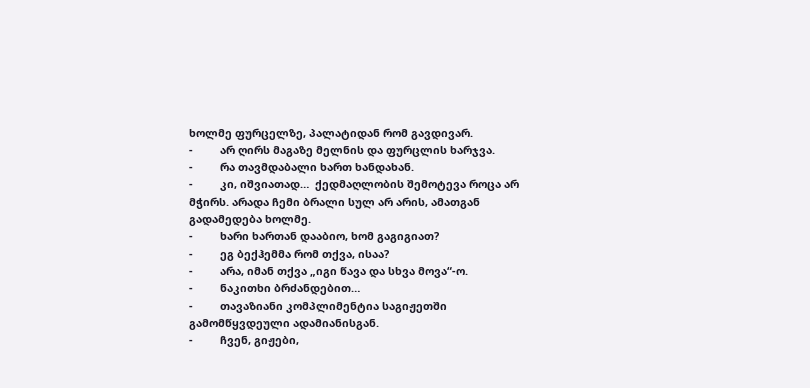ხოლმე ფურცელზე, პალატიდან რომ გავდივარ.
-         არ ღირს მაგაზე მელნის და ფურცლის ხარჯვა.
-         რა თავმდაბალი ხართ ხანდახან.
-         კი, იშვიათად…  ქედმაღლობის შემოტევა როცა არ მჭირს. არადა ჩემი ბრალი სულ არ არის, ამათგან გადამედება ხოლმე.
-         ხარი ხართან დააბიო, ხომ გაგიგიათ?
-         ეგ ბექჰემმა რომ თქვა, ისაა?
-         არა, იმან თქვა „იგი წავა და სხვა მოვა“-ო.
-         ნაკითხი ბრძანდებით…
-         თავაზიანი კომპლიმენტია საგიჟეთში გამომწყვდეული ადამიანისგან.
-         ჩვენ, გიჟები,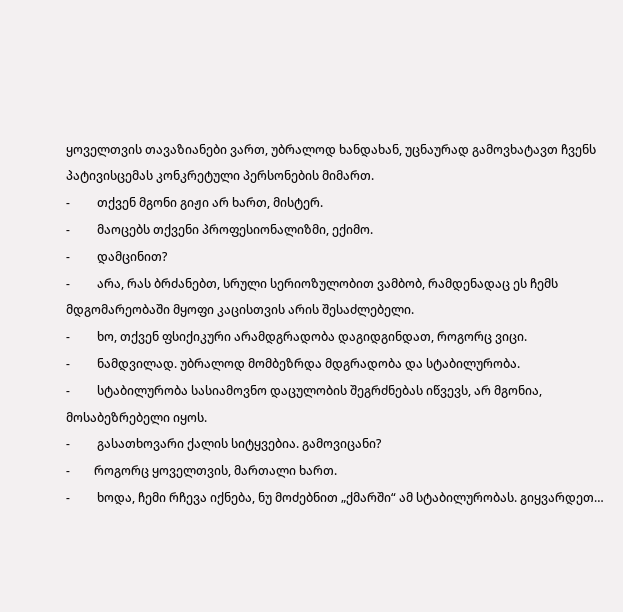ყოველთვის თავაზიანები ვართ, უბრალოდ ხანდახან, უცნაურად გამოვხატავთ ჩვენს პატივისცემას კონკრეტული პერსონების მიმართ.
-         თქვენ მგონი გიჟი არ ხართ, მისტერ.
-         მაოცებს თქვენი პროფესიონალიზმი, ექიმო.
-         დამცინით?
-         არა, რას ბრძანებთ, სრული სერიოზულობით ვამბობ, რამდენადაც ეს ჩემს მდგომარეობაში მყოფი კაცისთვის არის შესაძლებელი.
-         ხო, თქვენ ფსიქიკური არამდგრადობა დაგიდგინდათ, როგორც ვიცი.
-         ნამდვილად. უბრალოდ მომბეზრდა მდგრადობა და სტაბილურობა.
-         სტაბილურობა სასიამოვნო დაცულობის შეგრძნებას იწვევს, არ მგონია, მოსაბეზრებელი იყოს.
-         გასათხოვარი ქალის სიტყვებია. გამოვიცანი?
-        როგორც ყოველთვის, მართალი ხართ.
-         ხოდა, ჩემი რჩევა იქნება, ნუ მოძებნით „ქმარში“ ამ სტაბილურობას. გიყვარდეთ…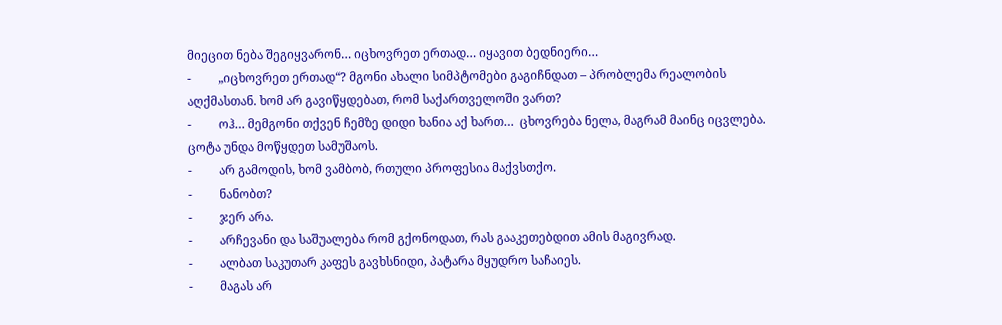მიეცით ნება შეგიყვარონ… იცხოვრეთ ერთად… იყავით ბედნიერი…
-         „იცხოვრეთ ერთად“? მგონი ახალი სიმპტომები გაგიჩნდათ – პრობლემა რეალობის აღქმასთან. ხომ არ გავიწყდებათ, რომ საქართველოში ვართ?
-         ოჰ… მემგონი თქვენ ჩემზე დიდი ხანია აქ ხართ…  ცხოვრება ნელა, მაგრამ მაინც იცვლება. ცოტა უნდა მოწყდეთ სამუშაოს.
-         არ გამოდის, ხომ ვამბობ, რთული პროფესია მაქვსთქო.
-         ნანობთ?
-         ჯერ არა.
-         არჩევანი და საშუალება რომ გქონოდათ, რას გააკეთებდით ამის მაგივრად.
-         ალბათ საკუთარ კაფეს გავხსნიდი, პატარა მყუდრო საჩაიეს.
-         მაგას არ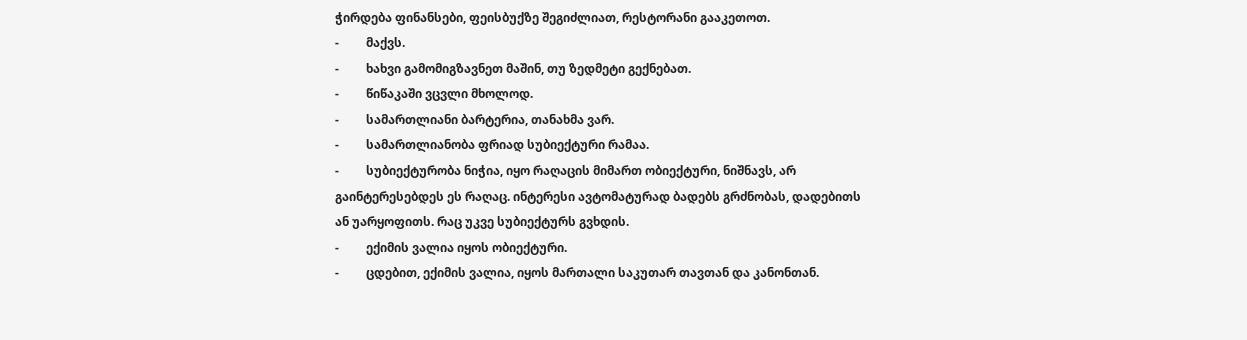ჭირდება ფინანსები, ფეისბუქზე შეგიძლიათ, რესტორანი გააკეთოთ.
-         მაქვს.
-         ხახვი გამომიგზავნეთ მაშინ, თუ ზედმეტი გექნებათ.
-         წიწაკაში ვცვლი მხოლოდ.
-         სამართლიანი ბარტერია, თანახმა ვარ.
-         სამართლიანობა ფრიად სუბიექტური რამაა.
-         სუბიექტურობა ნიჭია, იყო რაღაცის მიმართ ობიექტური, ნიშნავს, არ გაინტერესებდეს ეს რაღაც. ინტერესი ავტომატურად ბადებს გრძნობას, დადებითს ან უარყოფითს. რაც უკვე სუბიექტურს გვხდის.
-         ექიმის ვალია იყოს ობიექტური.
-         ცდებით, ექიმის ვალია, იყოს მართალი საკუთარ თავთან და კანონთან.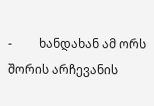-         ხანდახან ამ ორს შორის არჩევანის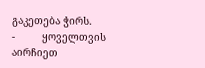გაკეთება ჭირს.
-         ყოველთვის აირჩიეთ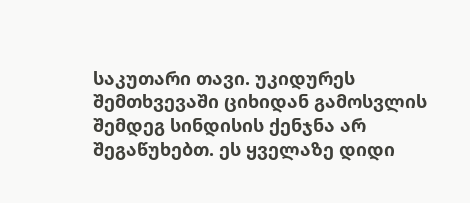საკუთარი თავი. უკიდურეს შემთხვევაში ციხიდან გამოსვლის შემდეგ სინდისის ქენჯნა არ შეგაწუხებთ. ეს ყველაზე დიდი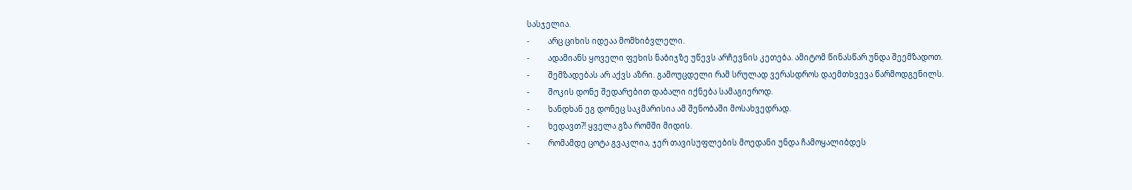სასჯელია.
-         არც ციხის იდეაა მომხიბვლელი.
-         ადამიანს ყოველი ფეხის ნაბიჯზე უწევს არჩევნის კეთება. ამიტომ წინასწარ უნდა შეემზადოთ.
-         შემზადებას არ აქვს აზრი. გამოუცდელი რამ სრულად ვერასდროს დაემთხვევა წარმოდგენილს.
-         შოკის დონე შედარებით დაბალი იქნება სამაგიეროდ.
-         ხანდხან ეგ დონეც საკმარისია ამ შენობაში მოსახვედრად.
-         ხედავთ?! ყველა გზა რომში მიდის.
-         რომამდე ცოტა გვაკლია, ჯერ თავისუფლების მოედანი უნდა ჩამოყალიბდეს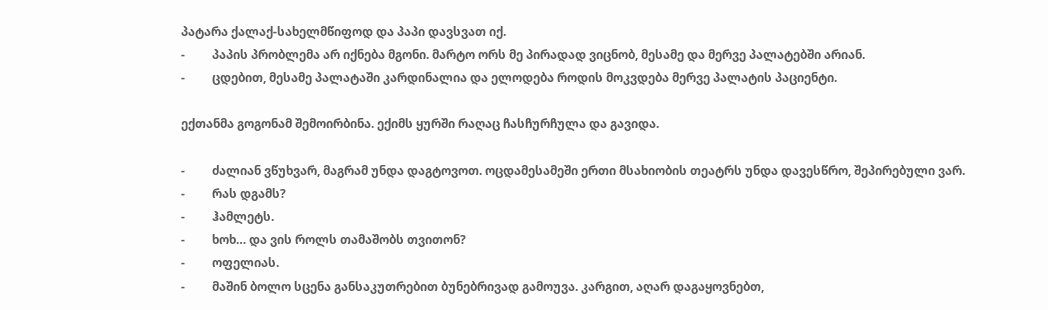პატარა ქალაქ-სახელმწიფოდ და პაპი დავსვათ იქ.
-         პაპის პრობლემა არ იქნება მგონი. მარტო ორს მე პირადად ვიცნობ, მესამე და მერვე პალატებში არიან.
-         ცდებით, მესამე პალატაში კარდინალია და ელოდება როდის მოკვდება მერვე პალატის პაციენტი.

ექთანმა გოგონამ შემოირბინა. ექიმს ყურში რაღაც ჩასჩურჩულა და გავიდა.

-         ძალიან ვწუხვარ, მაგრამ უნდა დაგტოვოთ. ოცდამესამეში ერთი მსახიობის თეატრს უნდა დავესწრო, შეპირებული ვარ.
-         რას დგამს?
-         ჰამლეტს.
-         ხოხ… და ვის როლს თამაშობს თვითონ?
-         ოფელიას.
-         მაშინ ბოლო სცენა განსაკუთრებით ბუნებრივად გამოუვა. კარგით, აღარ დაგაყოვნებთ,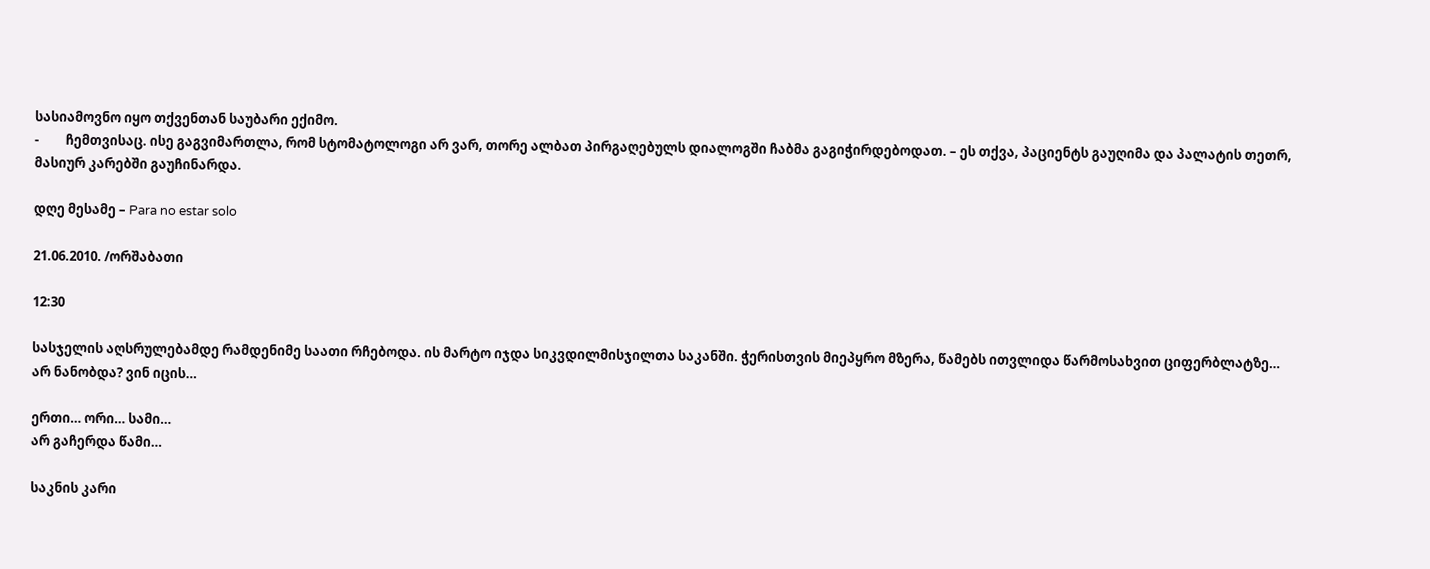სასიამოვნო იყო თქვენთან საუბარი ექიმო.
-         ჩემთვისაც. ისე გაგვიმართლა, რომ სტომატოლოგი არ ვარ, თორე ალბათ პირგაღებულს დიალოგში ჩაბმა გაგიჭირდებოდათ. – ეს თქვა, პაციენტს გაუღიმა და პალატის თეთრ, მასიურ კარებში გაუჩინარდა.

დღე მესამე – Para no estar solo

21.06.2010. /ორშაბათი

12:30

სასჯელის აღსრულებამდე რამდენიმე საათი რჩებოდა. ის მარტო იჯდა სიკვდილმისჯილთა საკანში. ჭერისთვის მიეპყრო მზერა, წამებს ითვლიდა წარმოსახვით ციფერბლატზე…  არ ნანობდა? ვინ იცის…

ერთი… ორი… სამი…
არ გაჩერდა წამი…

საკნის კარი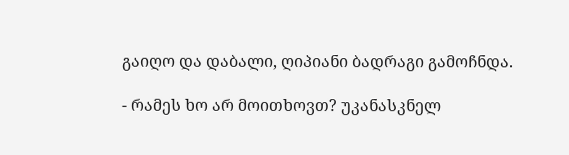გაიღო და დაბალი, ღიპიანი ბადრაგი გამოჩნდა.

- რამეს ხო არ მოითხოვთ? უკანასკნელ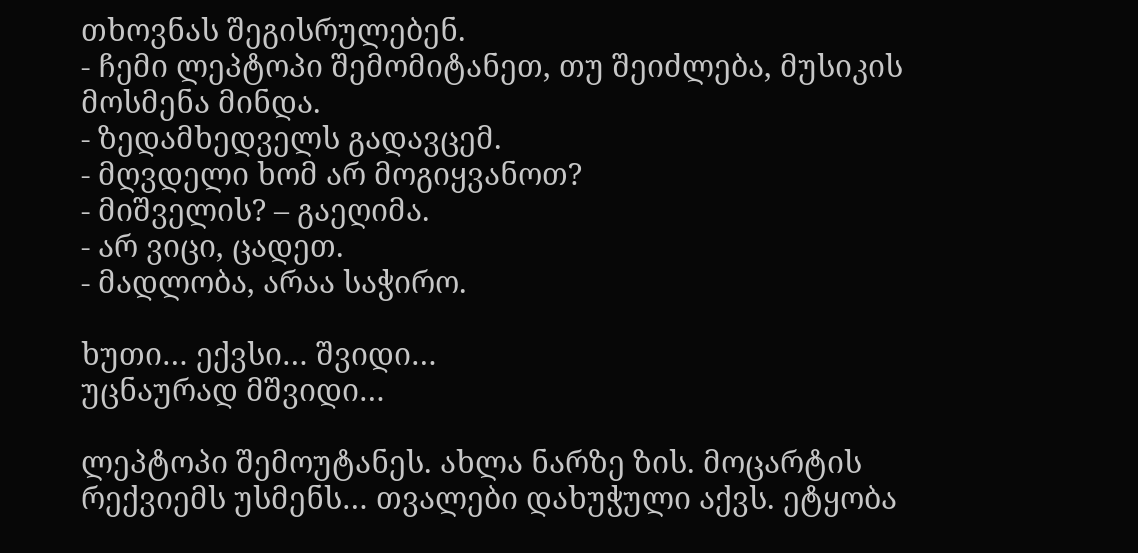თხოვნას შეგისრულებენ.
- ჩემი ლეპტოპი შემომიტანეთ, თუ შეიძლება, მუსიკის მოსმენა მინდა.
- ზედამხედველს გადავცემ.
- მღვდელი ხომ არ მოგიყვანოთ?
- მიშველის? – გაეღიმა.
- არ ვიცი, ცადეთ.
- მადლობა, არაა საჭირო.

ხუთი… ექვსი… შვიდი…
უცნაურად მშვიდი…

ლეპტოპი შემოუტანეს. ახლა ნარზე ზის. მოცარტის რექვიემს უსმენს… თვალები დახუჭული აქვს. ეტყობა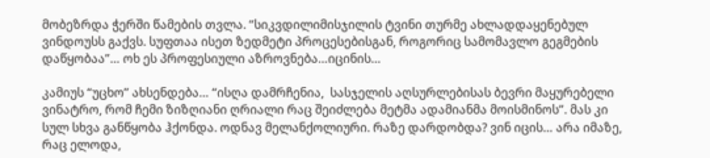მობეზრდა ჭერში წამების თვლა. “სიკვდილიმისჯილის ტვინი თურმე ახლადდაყენებულ ვინდოუსს გაქვს. სუფთაა ისეთ ზედმეტი პროცესებისგან, როგორიც სამომავლო გეგმების დაწყობაა”… ოხ ეს პროფესიული აზროვნება…იცინის…

კამიუს “უცხო” ახსენდება… “ისღა დამრჩენია,  სასჯელის აღსურლებისას ბევრი მაყურებელი ვინატრო, რომ ჩემი ზიზღიანი ღრიალი რაც შეიძლება მეტმა ადამიანმა მოისმინოს”. მას კი სულ სხვა განწყობა ჰქონდა. ოდნავ მელანქოლიური. რაზე დარდობდა? ვინ იცის… არა იმაზე, რაც ელოდა,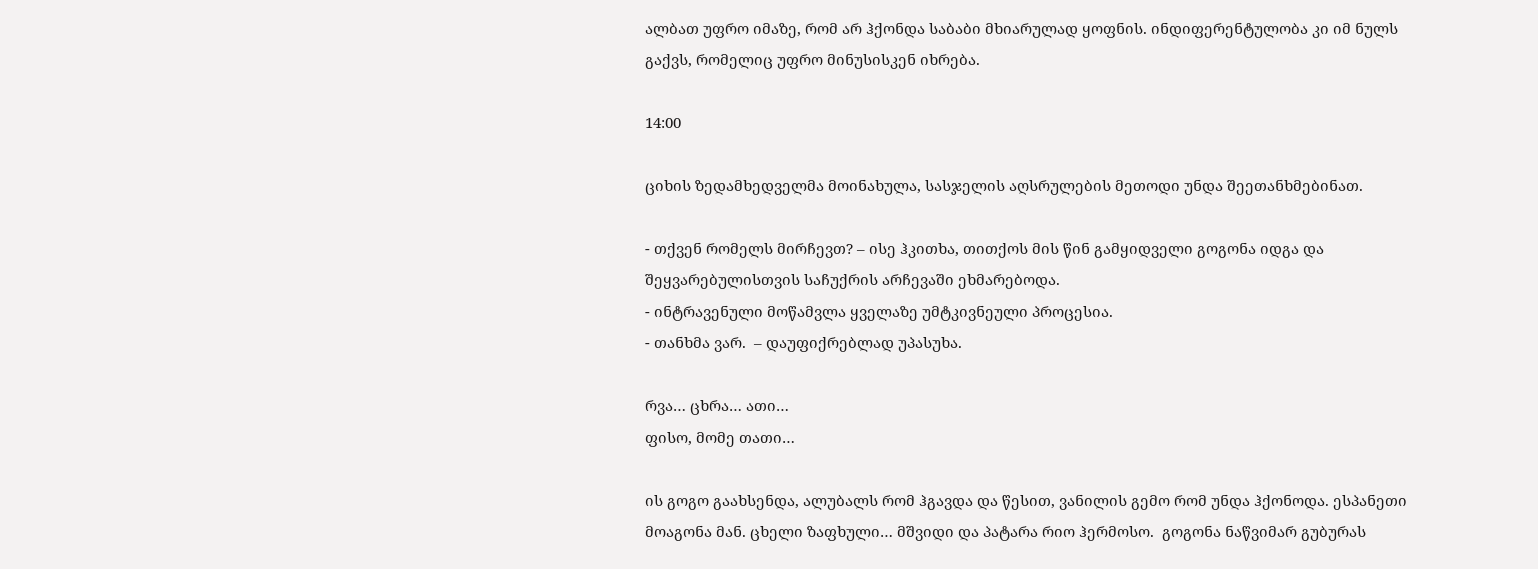ალბათ უფრო იმაზე, რომ არ ჰქონდა საბაბი მხიარულად ყოფნის. ინდიფერენტულობა კი იმ ნულს გაქვს, რომელიც უფრო მინუსისკენ იხრება.

14:00

ციხის ზედამხედველმა მოინახულა, სასჯელის აღსრულების მეთოდი უნდა შეეთანხმებინათ.

- თქვენ რომელს მირჩევთ? – ისე ჰკითხა, თითქოს მის წინ გამყიდველი გოგონა იდგა და შეყვარებულისთვის საჩუქრის არჩევაში ეხმარებოდა.
- ინტრავენული მოწამვლა ყველაზე უმტკივნეული პროცესია.
- თანხმა ვარ.  – დაუფიქრებლად უპასუხა.

რვა… ცხრა… ათი…
ფისო, მომე თათი…

ის გოგო გაახსენდა, ალუბალს რომ ჰგავდა და წესით, ვანილის გემო რომ უნდა ჰქონოდა. ესპანეთი მოაგონა მან. ცხელი ზაფხული… მშვიდი და პატარა რიო ჰერმოსო.  გოგონა ნაწვიმარ გუბურას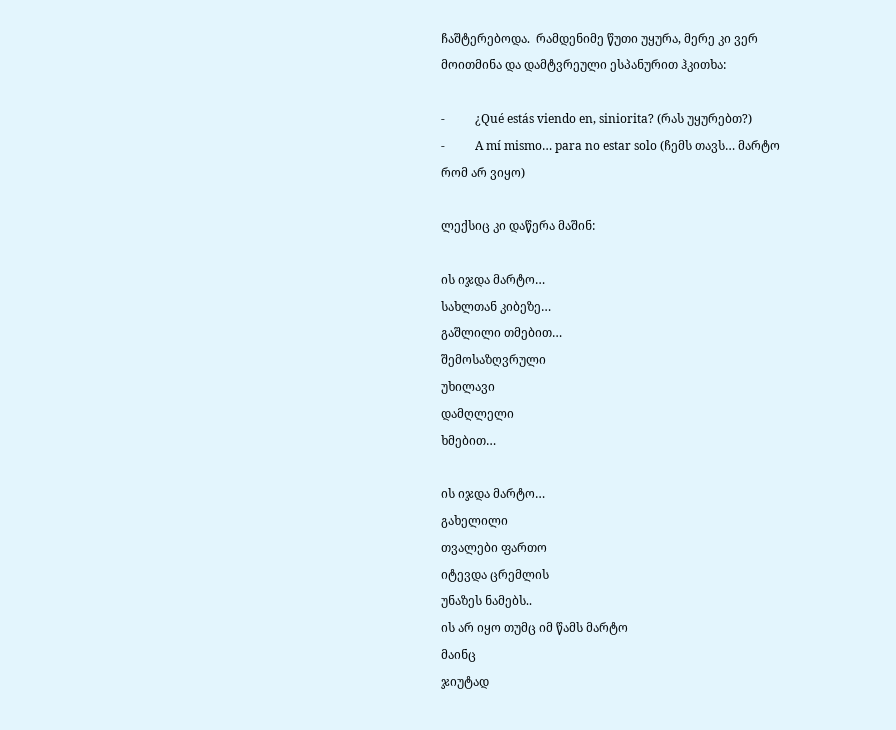ჩაშტერებოდა.  რამდენიმე წუთი უყურა, მერე კი ვერ მოითმინა და დამტვრეული ესპანურით ჰკითხა:

-          ¿Qué estás viendo en, siniorita? (რას უყურებთ?)
-          A mí mismo… para no estar solo (ჩემს თავს… მარტო რომ არ ვიყო)

ლექსიც კი დაწერა მაშინ:

ის იჯდა მარტო…
სახლთან კიბეზე…
გაშლილი თმებით…
შემოსაზღვრული
უხილავი
დამღლელი
ხმებით…

ის იჯდა მარტო…
გახელილი
თვალები ფართო
იტევდა ცრემლის
უნაზეს ნამებს..
ის არ იყო თუმც იმ წამს მარტო
მაინც
ჯიუტად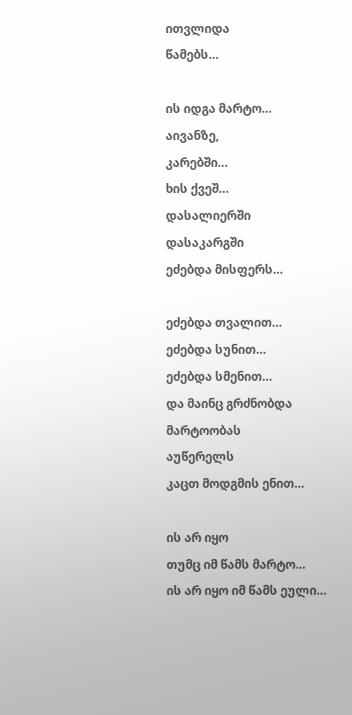ითვლიდა
წამებს…

ის იდგა მარტო…
აივანზე,
კარებში…
ხის ქვეშ…
დასალიერში
დასაკარგში
ეძებდა მისფერს…

ეძებდა თვალით…
ეძებდა სუნით…
ეძებდა სმენით…
და მაინც გრძნობდა
მარტოობას
აუწერელს
კაცთ მოდგმის ენით…

ის არ იყო
თუმც იმ წამს მარტო…
ის არ იყო იმ წამს ეული…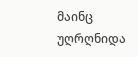მაინც უღრღნიდა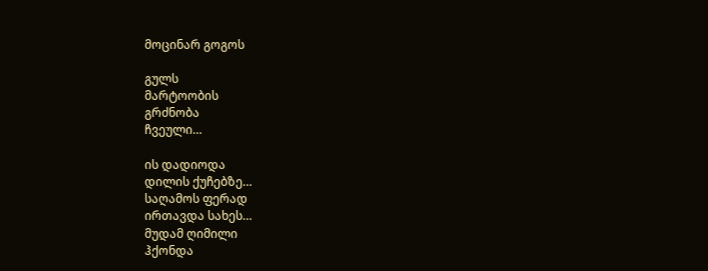მოცინარ გოგოს

გულს
მარტოობის
გრძნობა
ჩვეული…

ის დადიოდა
დილის ქუჩებზე…
საღამოს ფერად
ირთავდა სახეს…
მუდამ ღიმილი
ჰქონდა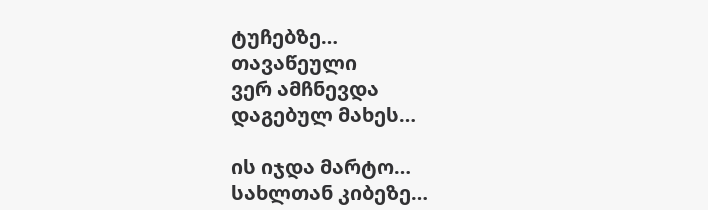ტუჩებზე…
თავაწეული
ვერ ამჩნევდა
დაგებულ მახეს…

ის იჯდა მარტო…
სახლთან კიბეზე…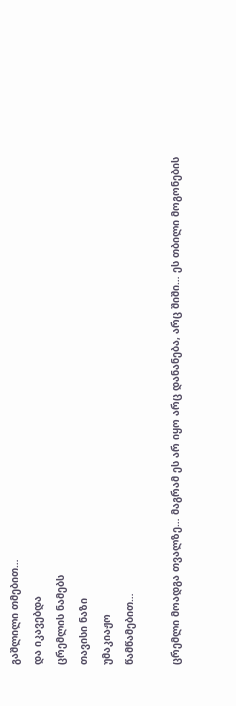გაშლილი თმებით…
და იკავებდა
ცრემლის ნამებს
თავისი ნაზი
უმაკიაჟო
წამწამებით…

ცრემლი მოადგა თვალზე… მაგრამ ეს არ იყო არც დანანება, არც შიში… ეს თბილი მოგონების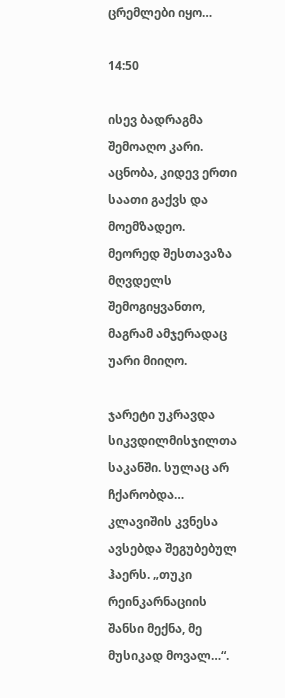ცრემლები იყო…

14:50

ისევ ბადრაგმა შემოაღო კარი. აცნობა, კიდევ ერთი საათი გაქვს და მოემზადეო. მეორედ შესთავაზა მღვდელს შემოგიყვანთო, მაგრამ ამჯერადაც უარი მიიღო.

ჯარეტი უკრავდა სიკვდილმისჯილთა საკანში. სულაც არ ჩქარობდა… კლავიშის კვნესა ავსებდა შეგუბებულ ჰაერს. „თუკი რეინკარნაციის შანსი მექნა, მე მუსიკად მოვალ…“.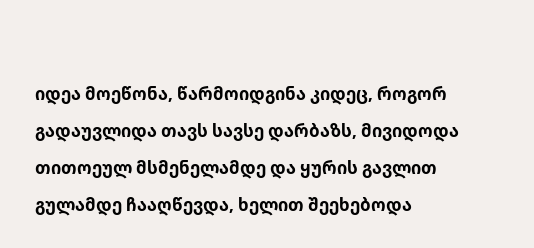იდეა მოეწონა, წარმოიდგინა კიდეც, როგორ გადაუვლიდა თავს სავსე დარბაზს, მივიდოდა თითოეულ მსმენელამდე და ყურის გავლით გულამდე ჩააღწევდა, ხელით შეეხებოდა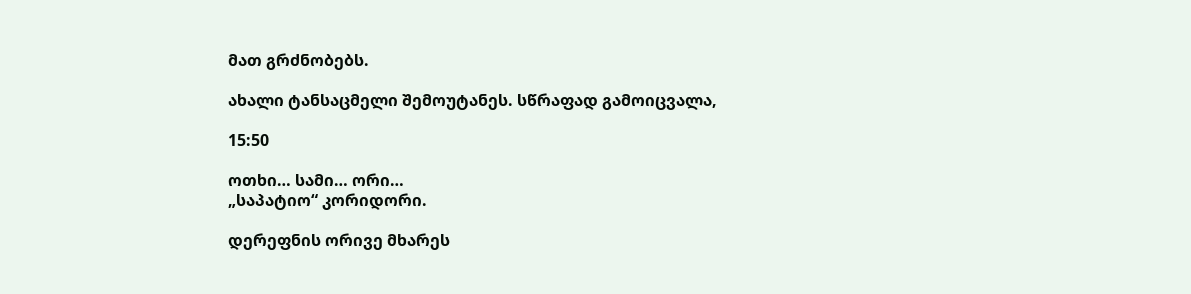მათ გრძნობებს.

ახალი ტანსაცმელი შემოუტანეს. სწრაფად გამოიცვალა,

15:50

ოთხი… სამი… ორი…
„საპატიო“ კორიდორი.

დერეფნის ორივე მხარეს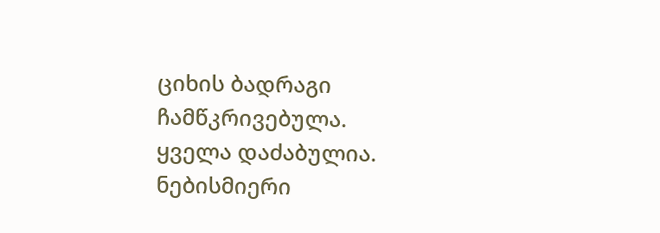ციხის ბადრაგი ჩამწკრივებულა. ყველა დაძაბულია. ნებისმიერი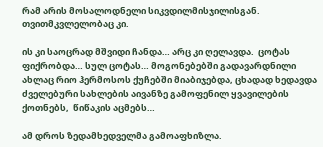რამ არის მოსალოდნელი სიკვდილმისჯილისგან. თვითმკვლელობაც კი.

ის კი საოცრად მშვიდი ჩანდა… არც კი ღელავდა.  ცოტას ფიქრობდა… სულ ცოტას… მოგონებებში გადავარდნილი ახლაც რიო ჰერმოსოს ქუჩებში მიაბიჯებდა, ცხადად ხედავდა ძველებური სახლების აივანზე გამოფენილ ყვავილების ქოთნებს,  წიწაკის აცმებს…

ამ დროს ზედამხედველმა გამოაფხიზლა.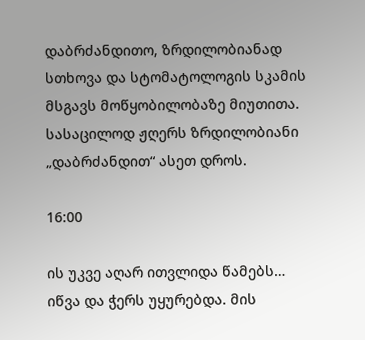დაბრძანდითო, ზრდილობიანად სთხოვა და სტომატოლოგის სკამის მსგავს მოწყობილობაზე მიუთითა. სასაცილოდ ჟღერს ზრდილობიანი „დაბრძანდით“ ასეთ დროს.

16:00

ის უკვე აღარ ითვლიდა წამებს…  იწვა და ჭერს უყურებდა. მის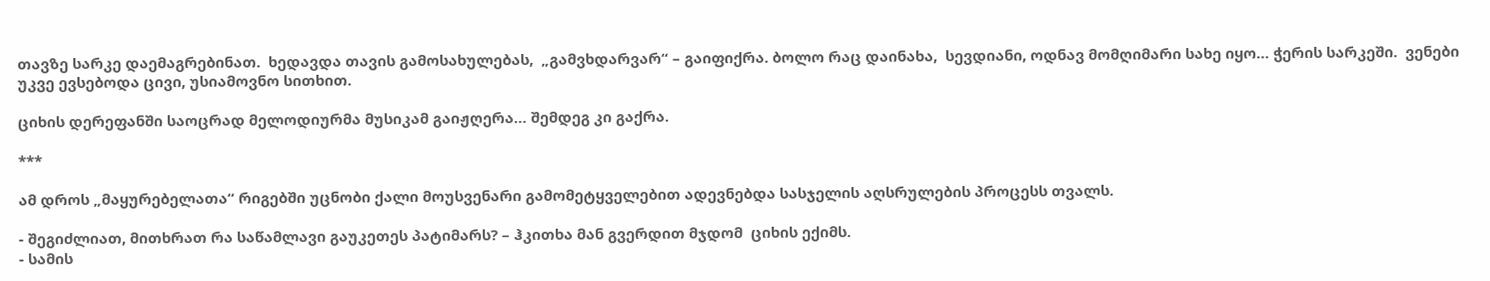თავზე სარკე დაემაგრებინათ.  ხედავდა თავის გამოსახულებას,  „გამვხდარვარ“ – გაიფიქრა. ბოლო რაც დაინახა,  სევდიანი, ოდნავ მომღიმარი სახე იყო… ჭერის სარკეში.  ვენები უკვე ევსებოდა ცივი, უსიამოვნო სითხით.

ციხის დერეფანში საოცრად მელოდიურმა მუსიკამ გაიჟღერა… შემდეგ კი გაქრა.

***

ამ დროს „მაყურებელათა“ რიგებში უცნობი ქალი მოუსვენარი გამომეტყველებით ადევნებდა სასჯელის აღსრულების პროცესს თვალს.

- შეგიძლიათ, მითხრათ რა საწამლავი გაუკეთეს პატიმარს? – ჰკითხა მან გვერდით მჯდომ  ციხის ექიმს.
- სამის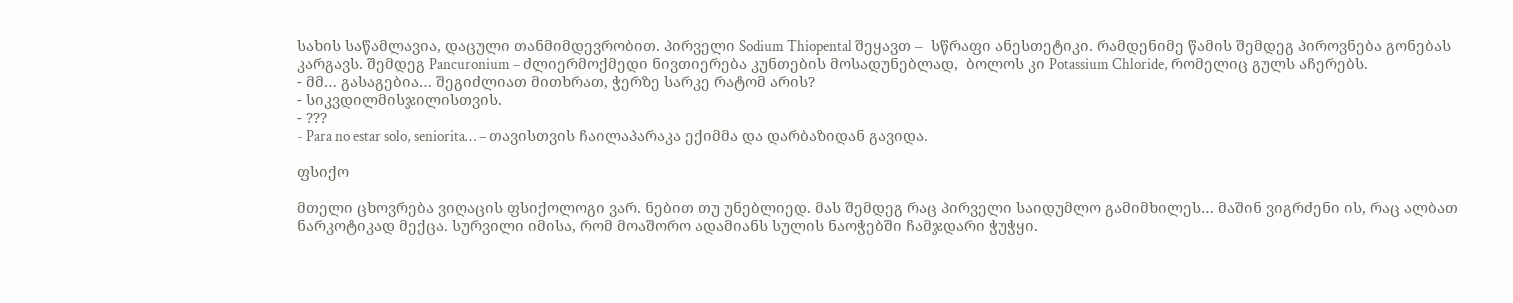სახის საწამლავია, დაცული თანმიმდევრობით. პირველი Sodium Thiopental შეყავთ –  სწრაფი ანესთეტიკი. რამდენიმე წამის შემდეგ პიროვნება გონებას კარგავს. შემდეგ Pancuronium – ძლიერმოქმედი ნივთიერება კუნთების მოსადუნებლად,  ბოლოს კი Potassium Chloride, რომელიც გულს აჩერებს.
- მმ… გასაგებია… შეგიძლიათ მითხრათ, ჭერზე სარკე რატომ არის?
- სიკვდილმისჯილისთვის.
- ???
- Para no estar solo, seniorita… – თავისთვის ჩაილაპარაკა ექიმმა და დარბაზიდან გავიდა.

ფსიქო

მთელი ცხოვრება ვიღაცის ფსიქოლოგი ვარ. ნებით თუ უნებლიედ. მას შემდეგ რაც პირველი საიდუმლო გამიმხილეს… მაშინ ვიგრძენი ის, რაც ალბათ ნარკოტიკად მექცა. სურვილი იმისა, რომ მოაშორო ადამიანს სულის ნაოჭებში ჩამჯდარი ჭუჭყი.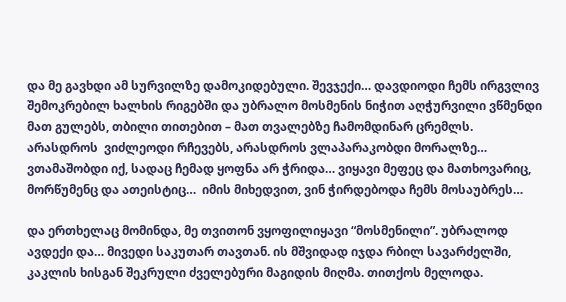და მე გავხდი ამ სურვილზე დამოკიდებული. შევჯექი… დავდიოდი ჩემს ირგვლივ შემოკრებილ ხალხის რიგებში და უბრალო მოსმენის ნიჭით აღჭურვილი ვწმენდი მათ გულებს, თბილი თითებით – მათ თვალებზე ჩამომდინარ ცრემლს. არასდროს  ვიძლეოდი რჩევებს, არასდროს ვლაპარაკობდი მორალზე…  ვთამაშობდი იქ, სადაც ჩემად ყოფნა არ ჭრიდა… ვიყავი მეფეც და მათხოვარიც, მორწუმენც და ათეისტიც…  იმის მიხედვით, ვინ ჭირდებოდა ჩემს მოსაუბრეს…

და ერთხელაც მომინდა, მე თვითონ ვყოფილიყავი “მოსმენილი”. უბრალოდ ავდექი და… მივედი საკუთარ თავთან. ის მშვიდად იჯდა რბილ სავარძელში, კაკლის ხისგან შეკრული ძველებური მაგიდის მიღმა. თითქოს მელოდა.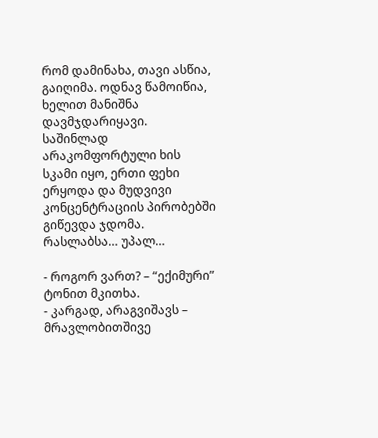რომ დამინახა, თავი ასწია, გაიღიმა. ოდნავ წამოიწია, ხელით მანიშნა დავმჯდარიყავი. საშინლად არაკომფორტული ხის სკამი იყო, ერთი ფეხი ერყოდა და მუდვივი კონცენტრაციის პირობებში გიწევდა ჯდომა. რასლაბსა… უპალ…

- როგორ ვართ? – “ექიმური” ტონით მკითხა.
- კარგად, არაგვიშავს – მრავლობითშივე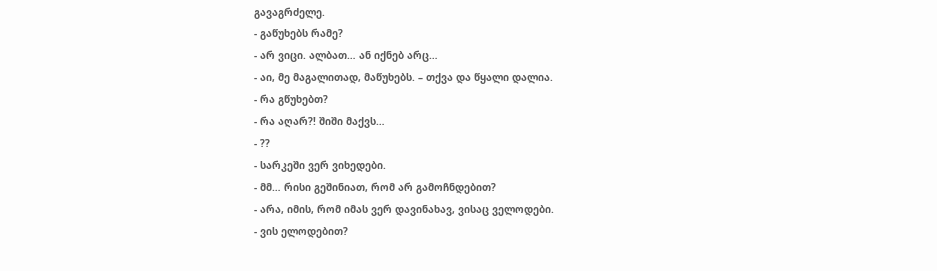გავაგრძელე.
- გაწუხებს რამე?
- არ ვიცი. ალბათ… ან იქნებ არც…
- აი, მე მაგალითად, მაწუხებს. – თქვა და წყალი დალია.
- რა გწუხებთ?
- რა აღარ?! შიში მაქვს…
- ??
- სარკეში ვერ ვიხედები.
- მმ… რისი გეშინიათ, რომ არ გამოჩნდებით?
- არა, იმის, რომ იმას ვერ დავინახავ, ვისაც ველოდები.
- ვის ელოდებით?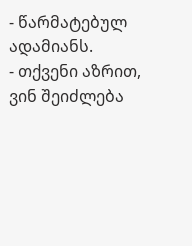- წარმატებულ ადამიანს.
- თქვენი აზრით, ვინ შეიძლება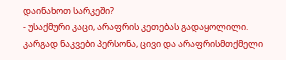დაინახოთ სარკეში?
- უსაქმური კაცი, არაფრის კეთებას გადაყოლილი. კარგად ნაკვები პერსონა, ცივი და არაფრისმთქმელი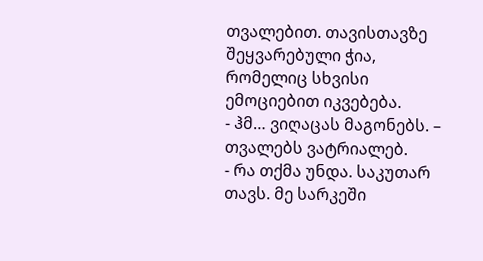თვალებით. თავისთავზე შეყვარებული ჭია, რომელიც სხვისი ემოციებით იკვებება.
- ჰმ… ვიღაცას მაგონებს. – თვალებს ვატრიალებ.
- რა თქმა უნდა. საკუთარ თავს. მე სარკეში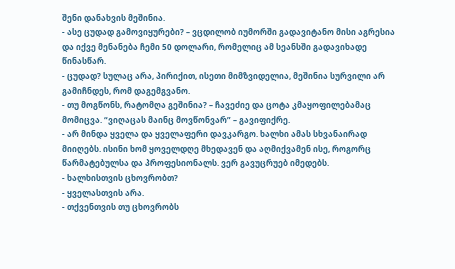შენი დანახვის მეშინია.
- ასე ცუდად გამოვიყურები? – ვცდილობ იუმორში გადავიტანო მისი აგრესია და იქვე მენანება ჩემი 50 დოლარი, რომელიც ამ სეანსში გადავიხადე წინასწარ.
- ცუდად? სულაც არა, პირიქით, ისეთი მიმზვიდელია, მეშინია სურვილი არ გამიჩნდეს, რომ დაგემგვანო.
- თუ მოგწონს, რატომღა გეშინია? – ჩავეძიე და ცოტა კმაყოფილებამაც მომიცვა. “ვიღაცას მაინც მოვწონვარ” – გავიფიქრე.
- არ მინდა ყველა და ყველაფერი დავკარგო. ხალხი ამას სხვანაირად მიიღებს. ისინი ხომ ყოველდღე მხედავენ და აღმიქვამენ ისე, როგორც წარმატებულსა და პროფესიონალს. ვერ გავუცრუებ იმედებს.
- ხალხისთვის ცხოვრობთ?
- ყველასთვის არა.
- თქვენთვის თუ ცხოვრობს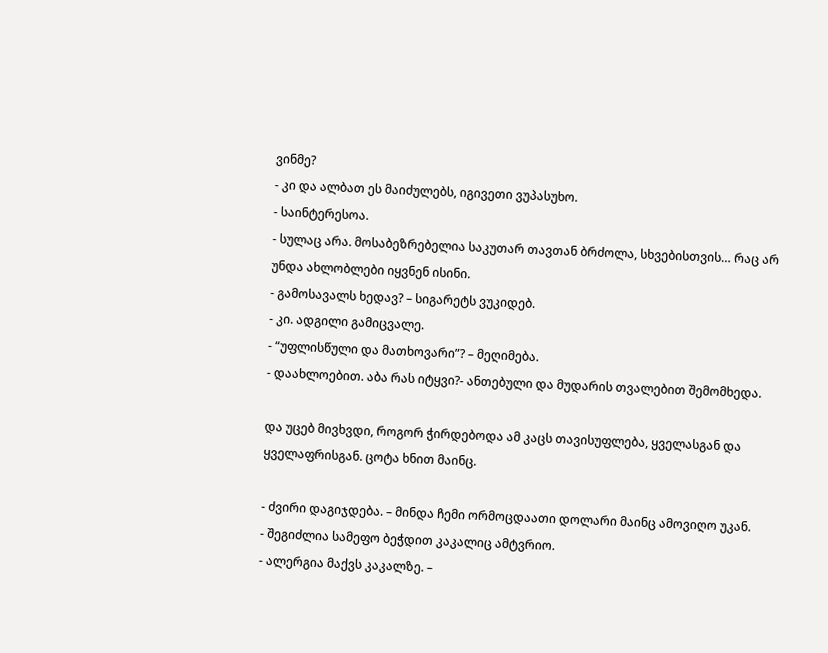ვინმე?
- კი და ალბათ ეს მაიძულებს, იგივეთი ვუპასუხო.
- საინტერესოა.
- სულაც არა. მოსაბეზრებელია საკუთარ თავთან ბრძოლა, სხვებისთვის… რაც არ უნდა ახლობლები იყვნენ ისინი.
- გამოსავალს ხედავ? – სიგარეტს ვუკიდებ.
- კი. ადგილი გამიცვალე.
- “უფლისწული და მათხოვარი”? – მეღიმება.
- დაახლოებით. აბა რას იტყვი?- ანთებული და მუდარის თვალებით შემომხედა.

და უცებ მივხვდი, როგორ ჭირდებოდა ამ კაცს თავისუფლება, ყველასგან და ყველაფრისგან. ცოტა ხნით მაინც.

- ძვირი დაგიჯდება. – მინდა ჩემი ორმოცდაათი დოლარი მაინც ამოვიღო უკან.
- შეგიძლია სამეფო ბეჭდით კაკალიც ამტვრიო.
- ალერგია მაქვს კაკალზე. –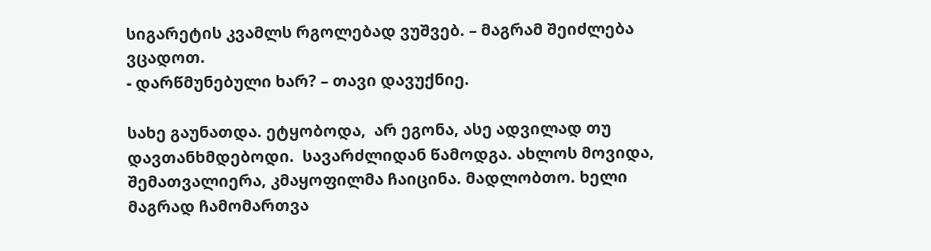სიგარეტის კვამლს რგოლებად ვუშვებ. – მაგრამ შეიძლება ვცადოთ.
- დარწმუნებული ხარ? – თავი დავუქნიე.

სახე გაუნათდა. ეტყობოდა,  არ ეგონა, ასე ადვილად თუ დავთანხმდებოდი.  სავარძლიდან წამოდგა. ახლოს მოვიდა, შემათვალიერა, კმაყოფილმა ჩაიცინა. მადლობთო. ხელი მაგრად ჩამომართვა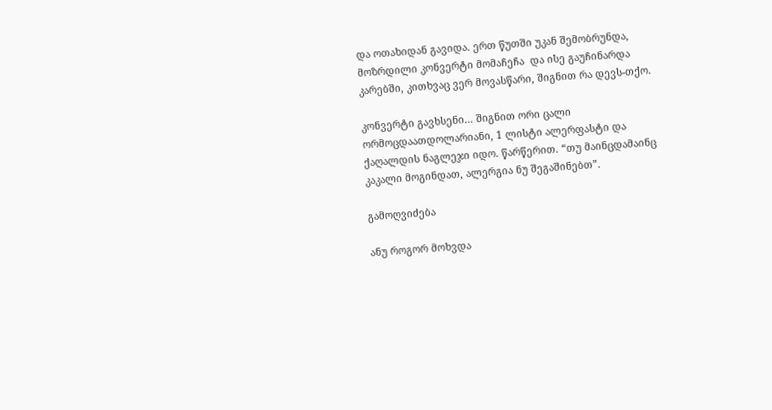და ოთახიდან გავიდა. ერთ წუთში უკან შემობრუნდა, მოზრდილი კონვერტი მომაჩეჩა  და ისე გაუჩინარდა კარებში, კითხვაც ვერ მოვასწარი, შიგნით რა დევს-თქო.

კონვერტი გავხსენი… შიგნით ორი ცალი ორმოცდაათდოლარიანი, 1 ლისტი ალერფასტი და ქაღალდის ნაგლეჯი იდო. წარწერით. “თუ მაინცდამაინც კაკალი მოგინდათ, ალერგია ნუ შეგაშინებთ”.

გამოღვიძება

ანუ როგორ მოხვდა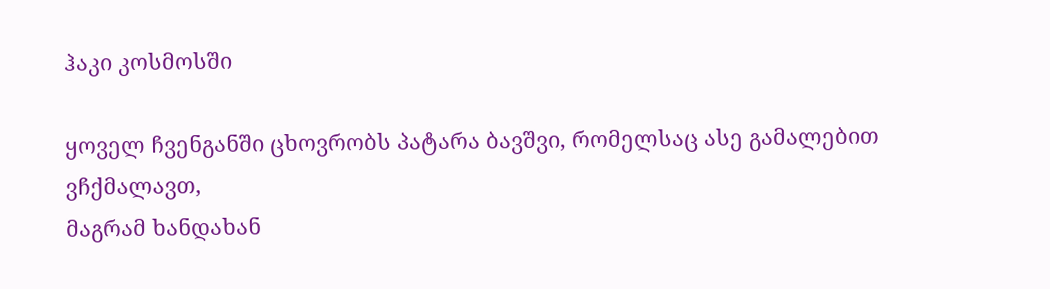ჰაკი კოსმოსში

ყოველ ჩვენგანში ცხოვრობს პატარა ბავშვი, რომელსაც ასე გამალებით ვჩქმალავთ,
მაგრამ ხანდახან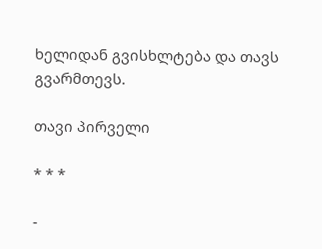ხელიდან გვისხლტება და თავს გვარმთევს.

თავი პირველი

* * *

-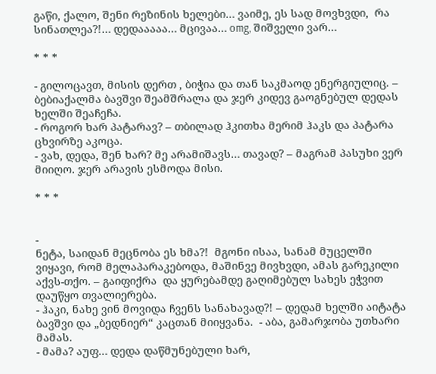გაწი, ქალო, შენი რეზინის ხელები… ვაიმე, ეს სად მოვხვდი,  რა სინათლეა?!… დედააააა… მცივაა… omg, შიშველი ვარ…

* * *

- გილოცავთ, მისის დერთ , ბიჭია და თან საკმაოდ ენერგიულიც. – ბებიაქალმა ბავშვი შეამშრალა და ჯერ კიდევ გაოგნებულ დედას ხელში შეაჩეჩა.
- როგორ ხარ პატარავ? – თბილად ჰკითხა მერიმ ჰაკს და პატარა ცხვირზე აკოცა.
- ვახ, დედა, შენ ხარ? მე არამიშავს… თავად? – მაგრამ პასუხი ვერ მიიღო. ჯერ არავის ესმოდა მისი.

* * *


-
ნეტა, საიდან მეცნობა ეს ხმა?!  მგონი ისაა, სანამ მუცელში ვიყავი, რომ მელაპარაკებოდა, მაშინვე მივხვდი, ამას გარეკილი აქვს-თქო. – გაიფიქრა  და ყურებამდე გაღიმებულ სახეს ეჭვით დაუწყო თვალიერება.
- ჰაკი, ნახე ვინ მოვიდა ჩვენს სანახავად?! – დედამ ხელში აიტატა ბავშვი და „ბედნიერ“ კაცთან მიიყვანა.  - აბა, გამარჯობა უთხარი მამას.
- მამა? აუფ… დედა დაწმუნებული ხარ,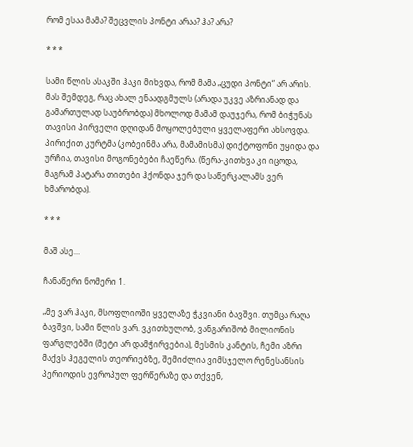რომ ესაა მამა? შეცვლის პონტი არაა? ჰა? არა?

* * *

სამი წლის ასაკში ჰაკი მიხვდა, რომ მამა „ცუდი პონტი“ არ არის. მას შემდეგ, რაც ახალ ენაადგმულს (არადა უკვე აზრიანად და გამართულად საუბრობდა) მხოლოდ მამამ დაუჯერა, რომ ბიჭუნას თავისი პირველი დღიდან მოყოლებული ყველაფერი ახსოვდა.  პირიქით კურტმა (კობეინმა არა, მამამისმა) დიქტოფონი უყიდა და ურჩია, თავისი მოგონებები ჩაეწერა. (წერა-კითხვა კი იცოდა, მაგრამ პატარა თითები ჰქონდა ჯერ და საწერკალამს ვერ ხმარობდა).

* * *

მაშ ასე…

ჩანაწერი ნომერი 1.

„მე ვარ ჰაკი, მსოფლიოში ყველაზე ჭკვიანი ბავშვი. თუმცა რაღა ბავშვი, სამი წლის ვარ. ვკითხულობ, ვანგარიშობ მილიონის ფარგლებში (მეტი არ დამჭირვებია), მესმის კანტის, ჩემი აზრი მაქვს ჰეგელის თეორიებზე, შემიძლია ვიმსჯელო რენესანსის პერიოდის ევროპულ ფერწერაზე და თქვენ,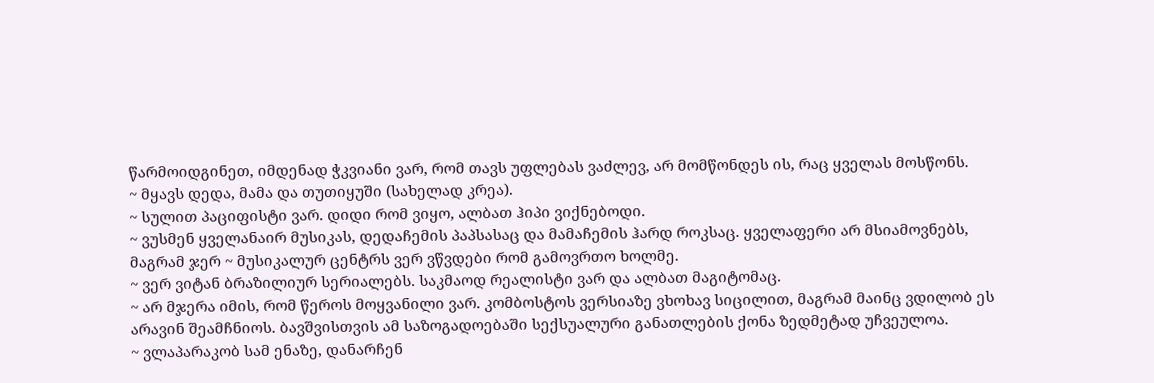წარმოიდგინეთ, იმდენად ჭკვიანი ვარ, რომ თავს უფლებას ვაძლევ, არ მომწონდეს ის, რაც ყველას მოსწონს.
~ მყავს დედა, მამა და თუთიყუში (სახელად კრეა).
~ სულით პაციფისტი ვარ. დიდი რომ ვიყო, ალბათ ჰიპი ვიქნებოდი.
~ ვუსმენ ყველანაირ მუსიკას, დედაჩემის პაპსასაც და მამაჩემის ჰარდ როკსაც. ყველაფერი არ მსიამოვნებს, მაგრამ ჯერ ~ მუსიკალურ ცენტრს ვერ ვწვდები რომ გამოვრთო ხოლმე.
~ ვერ ვიტან ბრაზილიურ სერიალებს. საკმაოდ რეალისტი ვარ და ალბათ მაგიტომაც.
~ არ მჯერა იმის, რომ წეროს მოყვანილი ვარ. კომბოსტოს ვერსიაზე ვხოხავ სიცილით, მაგრამ მაინც ვდილობ ეს არავინ შეამჩნიოს. ბავშვისთვის ამ საზოგადოებაში სექსუალური განათლების ქონა ზედმეტად უჩვეულოა.
~ ვლაპარაკობ სამ ენაზე, დანარჩენ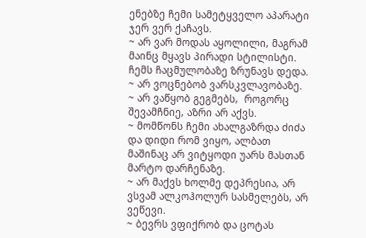ენებზე ჩემი სამეტყველო აპარატი ჯერ ვერ ქაჩავს.
~ არ ვარ მოდას აყოლილი, მაგრამ მაინც მყავს პირადი სტილისტი. ჩემს ჩაცმულობაზე ზრუნავს დედა.
~ არ ვოცნებობ ვარსკვლავობაზე.
~ არ ვაწყობ გეგმებს,  როგორც შევამჩნიე, აზრი არ აქვს.
~ მომწონს ჩემი ახალგაზრდა ძიძა და დიდი რომ ვიყო, ალბათ მაშინაც არ ვიტყოდი უარს მასთან მარტო დარჩენაზე.
~ არ მაქვს ხოლმე დეპრესია, არ ვსვამ ალკოჰოლურ სასმელებს, არ ვეწევი.
~ ბევრს ვფიქრობ და ცოტას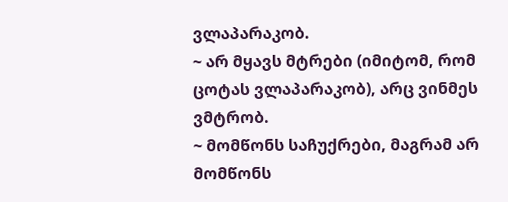ვლაპარაკობ.
~ არ მყავს მტრები (იმიტომ, რომ ცოტას ვლაპარაკობ), არც ვინმეს ვმტრობ.
~ მომწონს საჩუქრები, მაგრამ არ მომწონს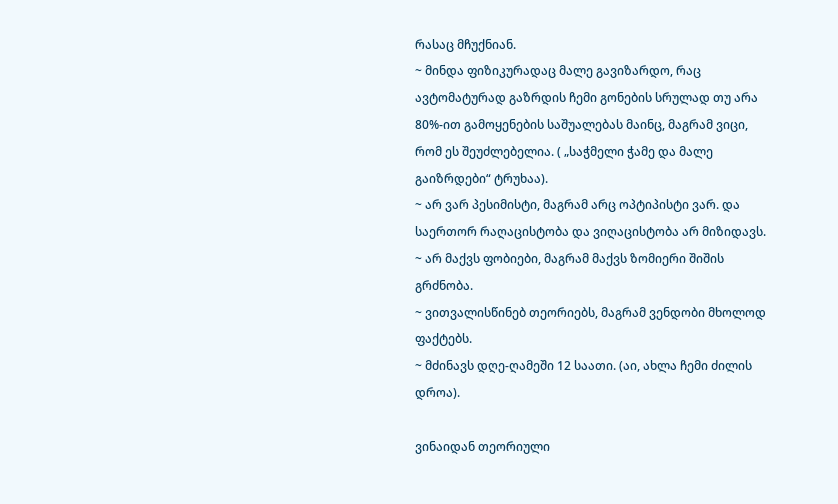რასაც მჩუქნიან.
~ მინდა ფიზიკურადაც მალე გავიზარდო, რაც ავტომატურად გაზრდის ჩემი გონების სრულად თუ არა 80%-ით გამოყენების საშუალებას მაინც, მაგრამ ვიცი, რომ ეს შეუძლებელია. ( „საჭმელი ჭამე და მალე გაიზრდები“ ტრუხაა).
~ არ ვარ პესიმისტი, მაგრამ არც ოპტიპისტი ვარ. და საერთორ რაღაცისტობა და ვიღაცისტობა არ მიზიდავს.
~ არ მაქვს ფობიები, მაგრამ მაქვს ზომიერი შიშის გრძნობა.
~ ვითვალისწინებ თეორიებს, მაგრამ ვენდობი მხოლოდ ფაქტებს.
~ მძინავს დღე-ღამეში 12 საათი. (აი, ახლა ჩემი ძილის დროა).

ვინაიდან თეორიული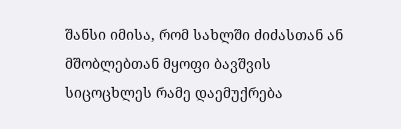შანსი იმისა, რომ სახლში ძიძასთან ან მშობლებთან მყოფი ბავშვის სიცოცხლეს რამე დაემუქრება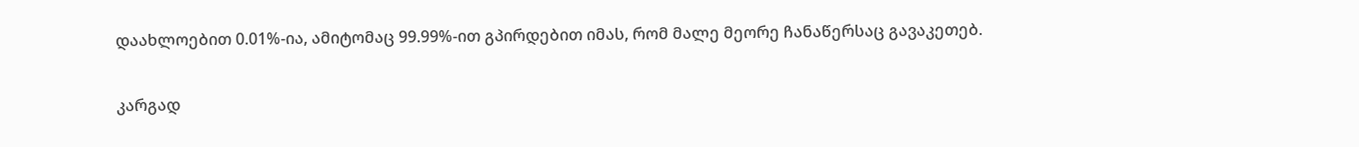დაახლოებით 0.01%-ია, ამიტომაც 99.99%-ით გპირდებით იმას, რომ მალე მეორე ჩანაწერსაც გავაკეთებ.

კარგად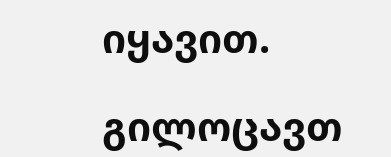იყავით.

გილოცავთ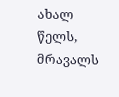ახალ წელს, მრავალს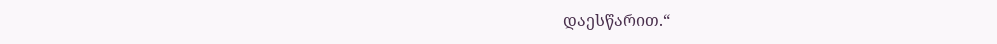დაესწარით.“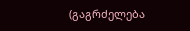(გაგრძელება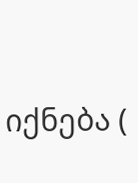იქნება (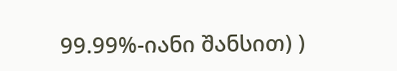99.99%-იანი შანსით) )